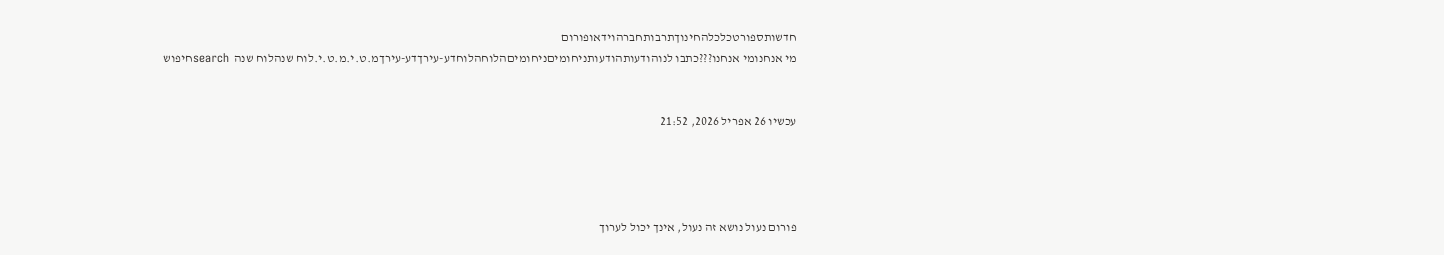חדשותספורטכלכלהחינוךתרבותחברהוידאופורום
מי אנחנומי אנחנו???כתבו לנוהודעותהודעותניחומיםניחומיםהלוחהלוחדע-עירךדע-עירךמ.ט.י.מ.ט.י.לוח שנהלוח שנה  searchחיפוש


עכשיו 26 אפריל 2026, 21:52




פורום נעול נושא זה נעול, אינך יכול לערוך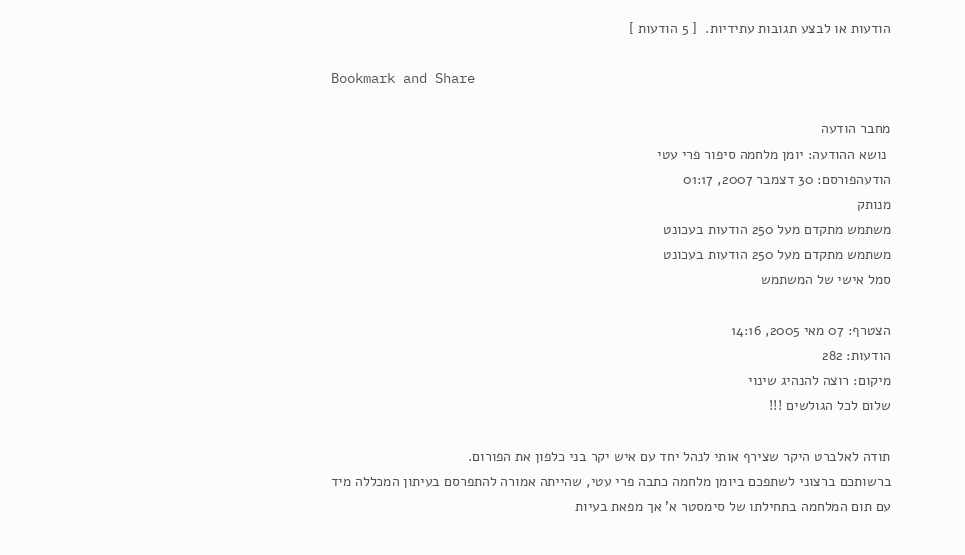הודעות או לבצע תגובות עתידיות.  [ 5 הודעות ]

Bookmark and Share

מחבר הודעה
 נושא ההודעה: יומן מלחמה סיפור פרי עטי
הודעהפורסם: 30 דצמבר 2007, 01:17
מנותק
משתמש מתקדם מעל 250 הודעות בעכונט
משתמש מתקדם מעל 250 הודעות בעכונט
סמל אישי של המשתמש

הצטרף: 07 מאי 2005, 14:16
הודעות: 282
מיקום: רוצה להנהיג שינוי
שלום לכל הגולשים !!!

תודה לאלברט היקר שצירף אותי לנהל יחד עם איש יקר בני כלפון את הפורום.
ברשותכם ברצוני לשתפכם ביומן מלחמה כתבה פרי עטי, שהייתה אמורה להתפרסם בעיתון המכללה מיד עם תום המלחמה בתחילתו של סימסטר א' אך מפאת בעיות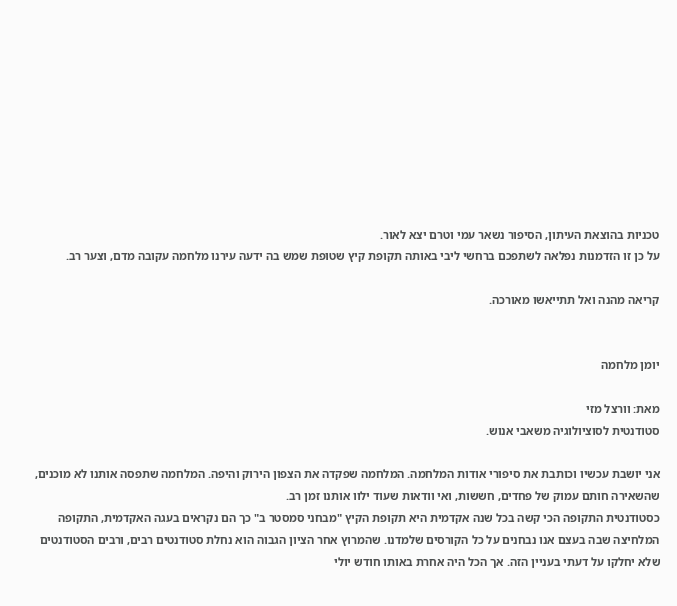טכניות בהוצאת העיתון, הסיפור נשאר עמי וטרם יצא לאור.
על כן זו הזדמנות נפלאה לשתפכם ברחשי ליבי באותה תקופת קיץ שטופת שמש בה ידעה עירנו מלחמה עקובה מדם, וצער רב.

קריאה מהנה ואל תתייאשו מאורכה.


יומן מלחמה

מאת: וורצל מזי
סטודנטית לסוציולוגיה משאבי אנוש.

אני יושבת עכשיו וכותבת את סיפורי אודות המלחמה. המלחמה שפקדה את הצפון הירוק והיפה. המלחמה שתפסה אותנו לא מוכנים, שהשאירה חותם עמוק של פחדים, חששות, ואי וודאות שעוד ילוו אותנו זמן רב.
כסטודנטית התקופה הכי קשה בכל שנה אקדמית היא תקופת הקיץ "מבחני סמסטר ב" כך הם נקראים בעגה האקדמית, התקופה המלחיצה שבה בעצם אנו נבחנים על כל הקורסים שלמדנו. שהמרוץ אחר הציון הגבוה הוא נחלת סטודנטים רבים, ורבים הסטודנטים שלא יחלקו על דעתי בעניין הזה. אך הכל היה אחרת באותו חודש יולי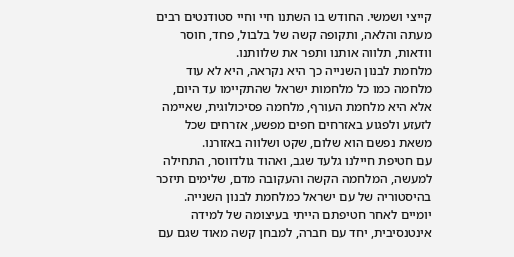קייצי ושמשי. החודש בו השתנו חיי וחיי סטודנטים רבים מעתה והלאה, ותקופה קשה של בלבול, פחד, חוסר וודאות, תלווה אותנו ותפר את שלוותנו.
מלחמת לבנון השנייה כך היא נקראה, היא לא עוד מלחמה כמו כל מלחמות ישראל שהתקיימו עד היום, אלא היא מלחמת העורף, מלחמה פסיכולוגית, שאיימה לזעזע ולפגוע באזרחים חפים מפשע, אזרחים שכל משאת נפשם הוא שלום, שקט ושלווה באזורנו.
עם חטיפת חיילנו גלעד שגב, ואהוד גולדווסר, התחילה למעשה, המלחמה הקשה והעקובה מדם, שלימים תיזכר בהיסטוריה של עם ישראל כמלחמת לבנון השנייה.
יומיים לאחר חטיפתם הייתי בעיצומה של למידה אינטנסיבית, יחד עם חברה, למבחן קשה מאוד שגם עם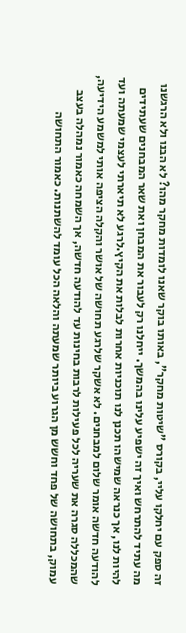זה ספק עם יחלקו עליי, בקורס "שיטות מחקר", באותו בוקר שאנו לומדות מחקר מהו? לא הבנו ולא הרגשנו מה עתיד להתרחש ואיך זה ישפיע עלינו בהמשך. ייחלנו רק לעבור את המבחן ואת שאר המבחנים שעתידים להיות לנו, אך כנראה שמישהו תכנן לנו תוכניות אחרות לבלות את הקיץ.לרגע לא תיארתי לעצמי שמעתה ועד להודעה חדשה אומר שלום למבחנים. לא אשקר שלרגע תחושה של אושר והקלה הציפה אותי למשמע הידיעה, שהמכללה סגרה את שעריה לכל פעילות לרבות בחינות עד להודעה חדשה, אך השמחה כאמור נמהלה בעצב עמוק, בתחושה של פחד וחשש מן הגרוע ביותר שמעתה והלאה הכל עומד להשתנות. כאמור התחושה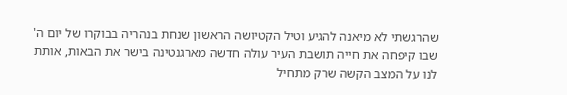שהרגשתי לא מיאנה להגיע וטיל הקטיושה הראשון שנחת בנהריה בבוקרו של יום ה' שבו קיפחה את חייה תושבת העיר עולה חדשה מארגנטינה בישר את הבאות, אותת לנו על המצב הקשה שרק מתחיל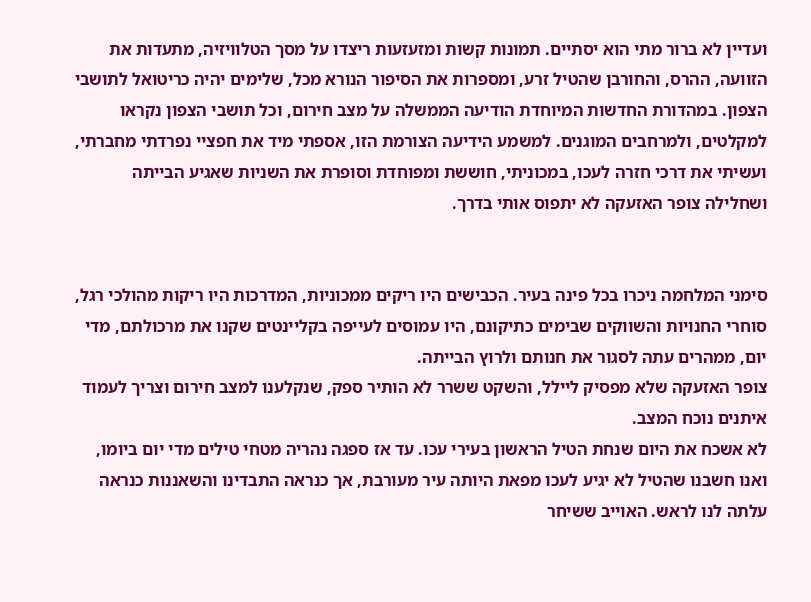ועדיין לא ברור מתי הוא יסתיים. תמונות קשות ומזעזעות ריצדו על מסך הטלוויזיה, מתעדות את הזוועה, ההרס, והחורבן שהטיל זרע, ומספרות את הסיפור הנורא מכל, שלימים יהיה כריטואל לתושבי הצפון. במהדורת החדשות המיוחדת הודיעה הממשלה על מצב חירום, וכל תושבי הצפון נקראו למקלטים, ולמרחבים המוגנים. למשמע הידיעה הצורמת הזו, אספתי מיד את חפציי נפרדתי מחברתי, ועשיתי את דרכי חזרה לעכו, במכוניתי, חוששת ומפוחדת וסופרת את השניות שאגיע הבייתה ושחלילה צופר האזעקה לא יתפוס אותי בדרך.


סימני המלחמה ניכרו בכל פינה בעיר. הכבישים היו ריקים ממכוניות, המדרכות היו ריקות מהולכי רגל, סוחרי החנויות והשווקים שבימים כתיקונם, היו עמוסים לעייפה בקליינטים שקנו את מרכולתם, מדי יום, ממהרים עתה לסגור את חנותם ולרוץ הבייתה.
צופר האזעקה שלא מפסיק ליילל, והשקט ששרר לא הותיר ספק, שנקלענו למצב חירום וצריך לעמוד איתנים נוכח המצב.
לא אשכח את היום שנחת הטיל הראשון בעירי עכו. עד אז ספגה נהריה מטחי טילים מדי יום ביומו, ואנו חשבנו שהטיל לא יגיע לעכו מפאת היותה עיר מעורבת, אך כנראה התבדינו והשאננות כנראה עלתה לנו לראש. האוייב ששיחר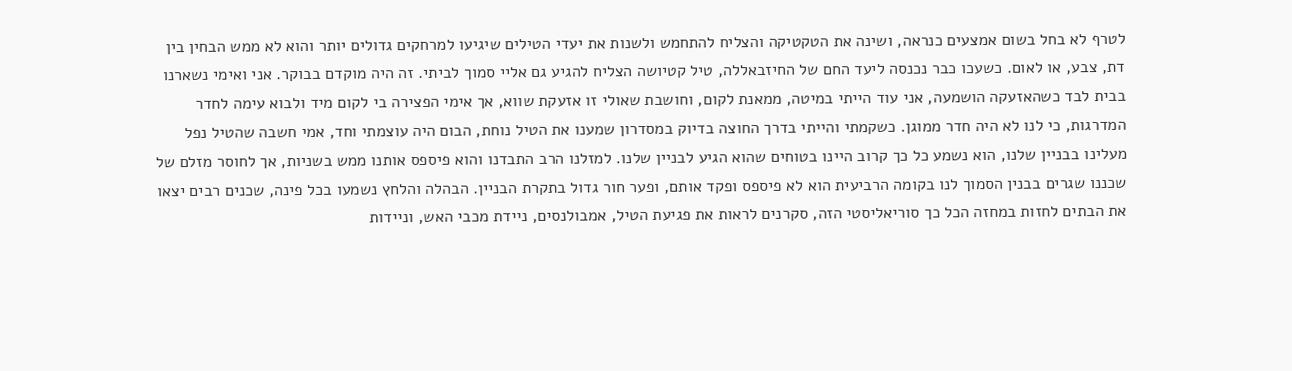לטרף לא בחל בשום אמצעים כנראה, ושינה את הטקטיקה והצליח להתחמש ולשנות את יעדי הטילים שיגיעו למרחקים גדולים יותר והוא לא ממש הבחין בין דת, צבע, או לאום. כשעכו כבר נכנסה ליעד החם של החיזבאללה, טיל קטיושה הצליח להגיע גם אליי סמוך לביתי. זה היה מוקדם בבוקר. אני ואימי נשארנו בבית לבד כשהאזעקה הושמעה, אני עוד הייתי במיטה, ממאנת לקום, וחושבת שאולי זו אזעקת שווא, אך אימי הפצירה בי לקום מיד ולבוא עימה לחדר המדרגות, כי לנו לא היה חדר ממוגן. כשקמתי והייתי בדרך החוצה בדיוק במסדרון שמענו את הטיל נוחת, הבום היה עוצמתי וחד, אמי חשבה שהטיל נפל מעלינו בבניין שלנו, הוא נשמע כל כך קרוב היינו בטוחים שהוא הגיע לבניין שלנו. למזלנו הרב התבדנו והוא פיספס אותנו ממש בשניות, אך לחוסר מזלם של שכננו שגרים בבנין הסמוך לנו בקומה הרביעית הוא לא פיספס ופקד אותם, ופער חור גדול בתקרת הבניין. הבהלה והלחץ נשמעו בכל פינה, שכנים רבים יצאו את הבתים לחזות במחזה הכל כך סוריאליסטי הזה, סקרנים לראות את פגיעת הטיל, אמבולנסים, ניידת מכבי האש, וניידות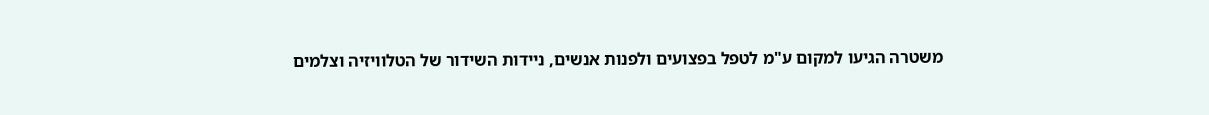משטרה הגיעו למקום ע"מ לטפל בפצועים ולפנות אנשים, ניידות השידור של הטלוויזיה וצלמים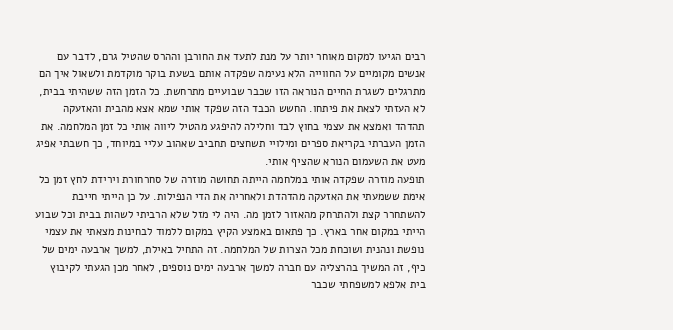רבים הגיעו למקום מאוחר יותר על מנת לתעד את החורבן וההרס שהטיל גרם, לדבר עם אנשים מקומיים על החווייה הלא נעימה שפקדה אותם בשעת בוקר מוקדמת ולשאול איך הם מתרגלים לשגרת החיים הנוראה הזו שכבר שבועיים מתרחשת. כל הזמן הזה ששהיתי בבית, לא העזתי לצאת את פיתחו. החשש הכבד הזה שפקד אותי שמא אצא מהבית והאזעקה תהדהד ואמצא את עצמי בחוץ לבד וחלילה להיפגע מהטיל ליווה אותי כל זמן המלחמה. את הזמן העברתי בקריאת ספרים ומילויי תשחצים תחביב שאהוב עליי במיוחד, כך חשבתי אפיג מעט את השעמום הנורא שהציף אותי.
תופעה מוזרה שפקדה אותי במלחמה הייתה תחושה מוזרה של סחרחורת וירידת לחץ זמן כל אימת ששמעתי את האזעקה מהדהדת ולאחריה את הדי הנפילות. על כן הייתי חייבת להשתחרר קצת ולהתרחק מהאזור לזמן מה. היה לי מזל שלא הרביתי לשהות בבית וכל שבוע הייתי במקום אחר בארץ. כך פתאום באמצע הקיץ במקום ללמוד לבחינות מצאתי את עצמי נופשת ונהנית ושוכחת מכל הצרות של המלחמה. זה התחיל באילת, למשך ארבעה ימים של כיף, זה המשיך בהרצליה עם חברה למשך ארבעה ימים נוספים, לאחר מכן הגעתי לקיבוץ בית אלפא למשפחתי שכבר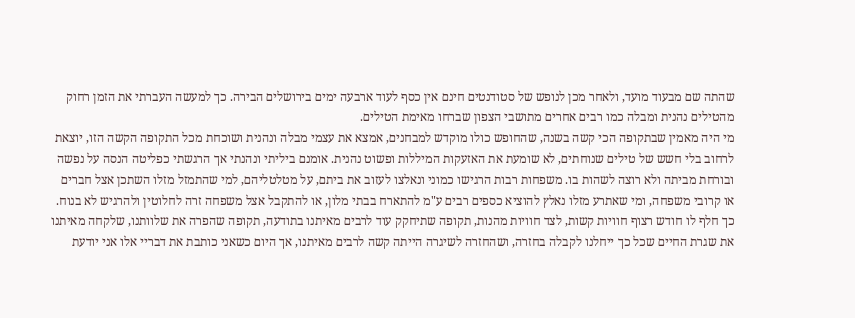שהתה שם מבעוד מועד, ולאחר מכן לנופש של סטודנטים חינם אין כסף לעוד ארבעה ימים בירושלים הבירה. כך למעשה העברתי את הזמן רחוק מהטילים נהנית ומבלה כמו רבים אחרים מתושבי הצפון שברחו מאימת הטילים.
מי היה מאמין שבתקופה הכי קשה בשנה, שהחופש כולו מוקדש למבחנים, אמצא את עצמי מבלה ונהנית ושוכחת מכל התקופה הקשה הזו, יוצאת לרחוב בלי חשש של טילים שנוחתים, לא שומעת את האזעקות המיללות ופשוט נהנית. אומנם ביליתי ונהנתי אך הרגשתי כפליטה הנסה על נפשה ובורחת מביתה ולא רוצה לשהות בו. משפחות רבות הרגישו כמוני ונאלצו לעזוב את ביתם, על מטלטליהם, למי שהתמזל מזלו השתכן אצל חברים או קרובי משפחה, ומי שאתרע מזלו נאלץ להוציא כספים רבים ע"מ להתארח בבתי מלון, או להתקבל אצל משפחה זרה לחלוטין ולהרגיש לא בנוח.
כך חלף לו חודש רצוף חוויות קשות, לצד חוויות מהנות, תקופה שתיחקק עוד לרבים מאיתנו בתודעה, תקופה שהפרה את שלוותנו, שלקחה מאיתנו את שגרת החיים שכל כך ייחלנו לקבלה בחזרה, ושהחזרה לשיגרה הייתה קשה לרבים מאיתנו, אך היום כשאני כותבת את דבריי אלו אני יודעת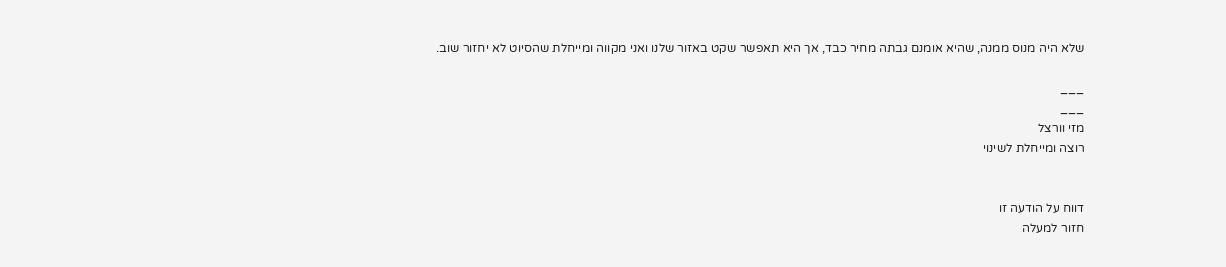שלא היה מנוס ממנה, שהיא אומנם גבתה מחיר כבד, אך היא תאפשר שקט באזור שלנו ואני מקווה ומייחלת שהסיוט לא יחזור שוב.

___
___
מזי וורצל
רוצה ומייחלת לשינוי


דווח על הודעה זו
חזור למעלה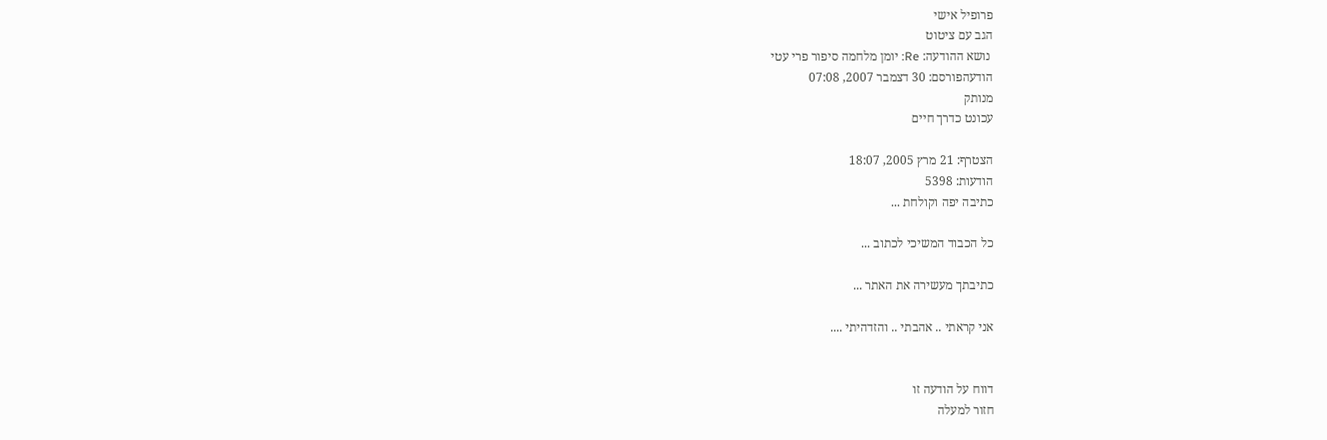פרופיל אישי
הגב עם ציטוט
 נושא ההודעה: Re: יומן מלחמה סיפור פרי עטי
הודעהפורסם: 30 דצמבר 2007, 07:08
מנותק
עכונט כדרך חיים

הצטרף: 21 מרץ 2005, 18:07
הודעות: 5398
כתיבה יפה וקולחת ...

כל הכבוד המשיכי לכתוב ...

כתיבתך מעשירה את האתר ...

אני קראתי .. אהבתי .. והזדהיתי ....


דווח על הודעה זו
חזור למעלה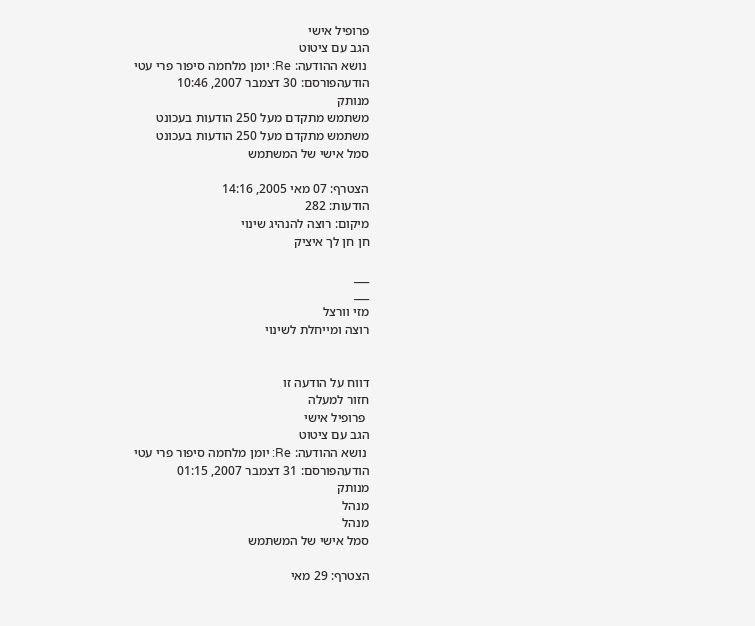פרופיל אישי
הגב עם ציטוט
 נושא ההודעה: Re: יומן מלחמה סיפור פרי עטי
הודעהפורסם: 30 דצמבר 2007, 10:46
מנותק
משתמש מתקדם מעל 250 הודעות בעכונט
משתמש מתקדם מעל 250 הודעות בעכונט
סמל אישי של המשתמש

הצטרף: 07 מאי 2005, 14:16
הודעות: 282
מיקום: רוצה להנהיג שינוי
חן חן לך איציק

___
___
מזי וורצל
רוצה ומייחלת לשינוי


דווח על הודעה זו
חזור למעלה
 פרופיל אישי
הגב עם ציטוט
 נושא ההודעה: Re: יומן מלחמה סיפור פרי עטי
הודעהפורסם: 31 דצמבר 2007, 01:15
מנותק
מנהל
מנהל
סמל אישי של המשתמש

הצטרף: 29 מאי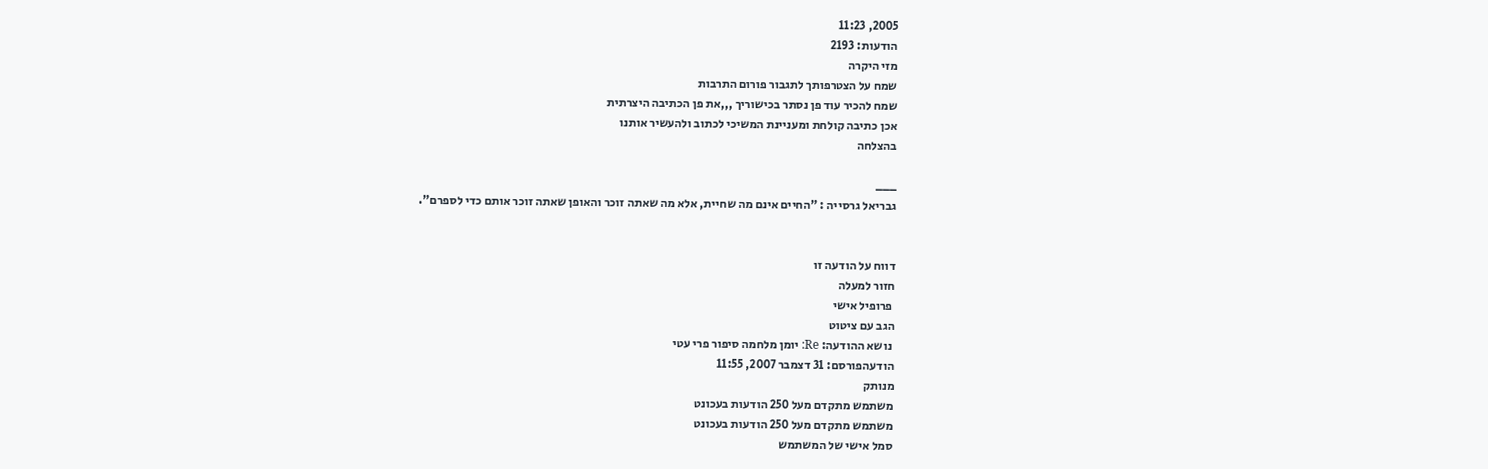2005, 11:23
הודעות: 2193
מזי היקרה
שמח על הצטרפותך לתגבור פורום התרבות
שמח להכיר עוד פן נסתר בכישוריך ,,,את פן הכתיבה היצרתית
אכן כתיבה קולחת ומעניינת המשיכי לכתוב ולהעשיר אותנו
בהצלחה

___
גבריאל גרסייה : "החיים אינם מה שחיית, אלא מה שאתה זוכר והאופן שאתה זוכר אותם כדי לספרם".


דווח על הודעה זו
חזור למעלה
 פרופיל אישי
הגב עם ציטוט
 נושא ההודעה: Re: יומן מלחמה סיפור פרי עטי
הודעהפורסם: 31 דצמבר 2007, 11:55
מנותק
משתמש מתקדם מעל 250 הודעות בעכונט
משתמש מתקדם מעל 250 הודעות בעכונט
סמל אישי של המשתמש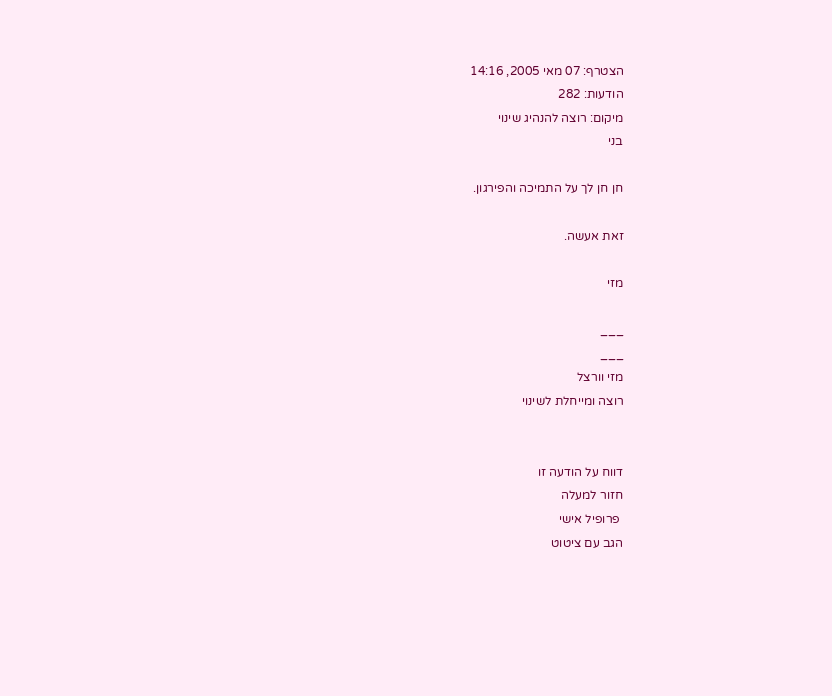הצטרף: 07 מאי 2005, 14:16
הודעות: 282
מיקום: רוצה להנהיג שינוי
בני

חן חן לך על התמיכה והפירגון.

זאת אעשה.

מזי

___
___
מזי וורצל
רוצה ומייחלת לשינוי


דווח על הודעה זו
חזור למעלה
 פרופיל אישי
הגב עם ציטוט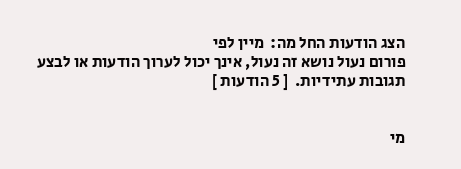הצג הודעות החל מה:  מיין לפי
פורום נעול נושא זה נעול, אינך יכול לערוך הודעות או לבצע תגובות עתידיות.  [ 5 הודעות ]


מי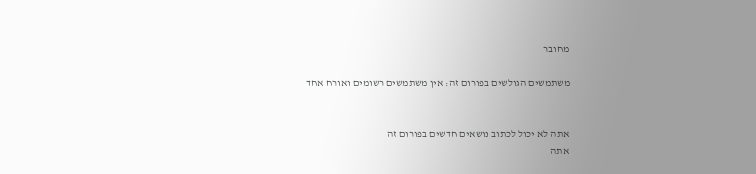מחובר

משתמשים הגולשים בפורום זה: אין משתמשים רשומים ואורח אחד


אתה לא יכול לכתוב נושאים חדשים בפורום זה
אתה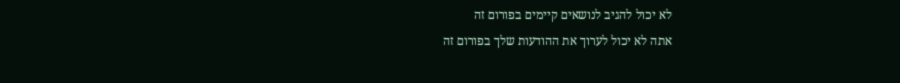לא יכול להגיב לנושאים קיימים בפורום זה
אתה לא יכול לערוך את ההודעות שלך בפורום זה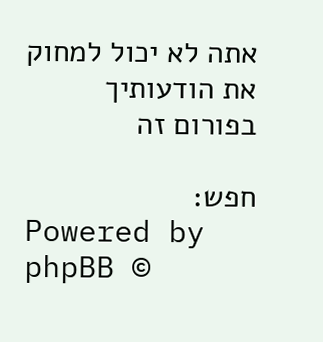אתה לא יכול למחוק את הודעותיך בפורום זה

חפש:
Powered by phpBB ©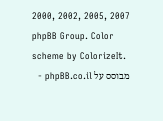2000, 2002, 2005, 2007 phpBB Group. Color scheme by ColorizeIt.
מבוסס על phpBB.co.il -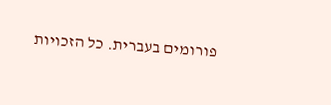פורומים בעברית. כל הזכויות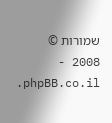שמורות © 2008 - phpBB.co.il.